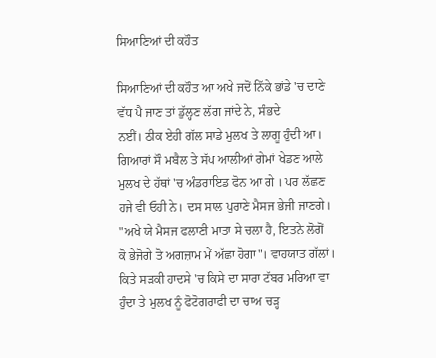ਸਿਆਣਿਆਂ ਦੀ ਕਹੌਤ

ਸਿਆਣਿਆਂ ਦੀ ਕਹੌਤ ਆ ਅਖੇ ਜਦੋਂ ਨਿੱਕੇ ਭਾਂਡੇ 'ਚ ਦਾਣੇ
ਵੱਧ ਪੈ ਜਾਣ ਤਾਂ ਡੁੱਲ੍ਹਣ ਲੱਗ ਜਾਂਦੇ ਨੇ, ਸੰਭਦੇ
ਨਈਂ। ਠੀਕ ਏਹੀ ਗੱਲ ਸਾਡੇ ਮੁਲਖ ਤੇ ਲਾਗੂ ਹੁੰਦੀ ਆ।
ਗਿਆਰਾਂ ਸੌ ਮਬੈਲ ਤੇ ਸੱਪ ਆਲੀਆਂ ਗੇਮਾਂ ਖੇਡਣ ਆਲੇ
ਮੁਲਖ ਦੇ ਹੱਥਾਂ 'ਚ ਅੰਡਰਾਇਡ ਫੋਨ ਆ ਗੇ । ਪਰ ਲੱਛਣ
ਹਜੇ ਵੀ ਓਹੀ ਨੇ। ਦਸ ਸਾਲ ਪੁਰਾਣੇ ਮੈਸਜ ਭੇਜੀ ਜਾਣਗੇ।
"ਅਖੇ ਯੇ ਮੈਸਜ ਫਲਾਣੀ ਮਾਤਾ ਸੇ ਚਲਾ ਹੈ, ਇਤਨੇ ਲੋਗੋਂ
ਕੋ ਭੇਜੋਗੇ ਤੋ ਅਗਜ਼ਾਮ ਮੇਂ ਅੱਛਾ ਹੋਗਾ"। ਵਾਹਯਾਤ ਗੱਲਾਂ।
ਕਿਤੇ ਸੜਕੀ ਹਾਦਸੇ 'ਚ ਕਿਸੇ ਦਾ ਸਾਰਾ ਟੱਬਰ ਮਰਿਆ ਵਾ
ਹੁੰਦਾ ਤੇ ਮੁਲਖ ਨੂੰ ਫੋਟੋਗਰਾਫੀ ਦਾ ਚਾਅ ਚੜ੍ਹ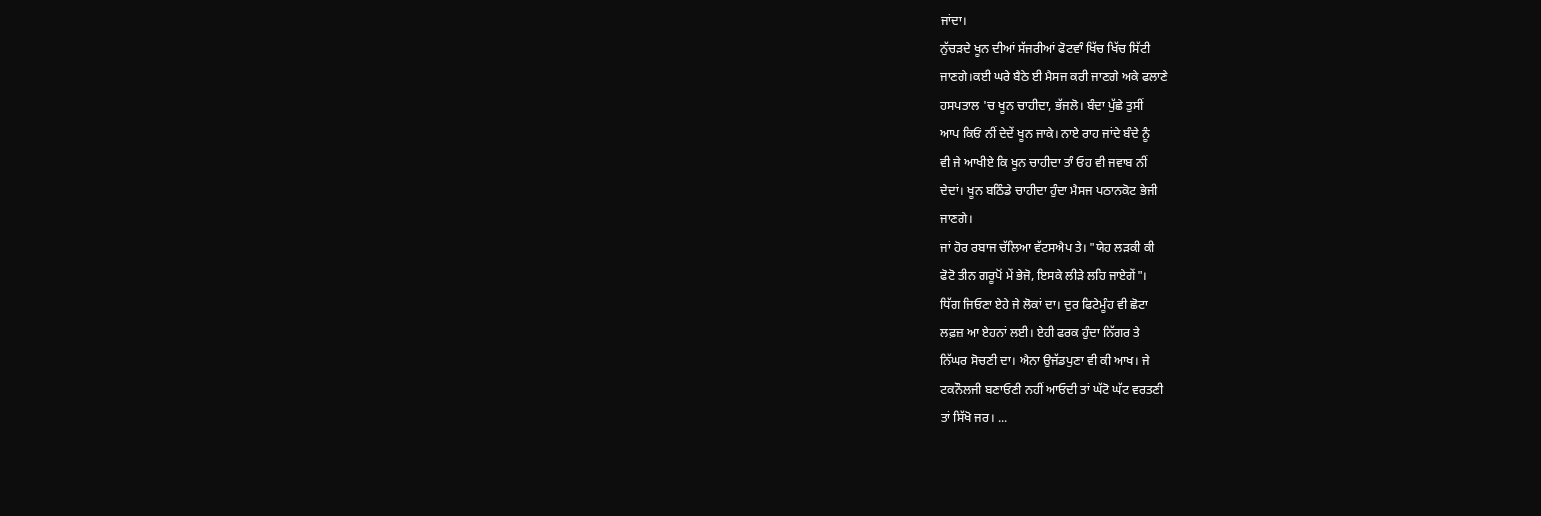ਜਾਂਦਾ।
ਨੁੱਚੜਦੇ ਖੂਨ ਦੀਆਂ ਸੱਜਰੀਆਂ ਫੋਟਵਾੰ ਖਿੱਚ ਖਿੱਚ ਸਿੱਟੀ
ਜਾਣਗੇ।ਕਈ ਘਰੇ ਬੈਠੇ ਈ ਮੈਸਜ ਕਰੀ ਜਾਣਗੇ ਅਕੇ ਫਲਾਣੇ
ਹਸਪਤਾਲ 'ਚ ਖੂਨ ਚਾਹੀਦਾ, ਭੱਜਲੋ। ਬੰਦਾ ਪੁੱਛੇ ਤੁਸੀਂ
ਆਪ ਕਿਓਂ ਨੀਂ ਦੇਦੇਂ ਖੂਨ ਜਾਕੇ। ਨਾਏ ਰਾਹ ਜਾਂਦੇ ਬੰਦੇ ਨੂੰ
ਵੀ ਜੇ ਆਖੀਏ ਕਿ ਖੂਨ ਚਾਹੀਦਾ ਤਾੰ ਓਹ ਵੀ ਜਵਾਬ ਨੀਂ
ਦੇਦਾਂ। ਖੂਨ ਬਠਿੰਡੇ ਚਾਹੀਦਾ ਹੁੰਦਾ ਮੈਸਜ ਪਠਾਨਕੋਟ ਭੇਜੀ
ਜਾਣਗੇ।
ਜਾਂ ਹੋਰ ਰਬਾਜ ਚੱਲਿਆ ਵੱਟਸਐਪ ਤੇ। "ਯੇਹ ਲੜਕੀ ਕੀ
ਫੋਟੋ ਤੀਨ ਗਰੂਪੋਂ ਮੇਂ ਭੇਜੋ, ਇਸਕੇ ਲੀੜੇ ਲਹਿ ਜਾਏਗੇਂ"।
ਧਿੱਗ ਜਿਓਣਾ ਏਹੇ ਜੇ ਲੋਕਾਂ ਦਾ। ਦੁਰ ਫਿਟੇਮੂੰਹ ਵੀ ਛੋਟਾ
ਲਫ਼ਜ਼ ਆ ਏਹਨਾਂ ਲਈ। ਏਹੀ ਫਰਕ ਹੁੰਦਾ ਨਿੱਗਰ ਤੇ
ਨਿੱਘਰ ਸੋਚਣੀ ਦਾ। ਐਨਾ ਉਜੱਡਪੁਣਾ ਵੀ ਕੀ ਆਖ। ਜੇ
ਟਕਨੌਲਜੀ ਬਣਾਓਣੀ ਨਹੀਂ ਆਓਦੀ ਤਾਂ ਘੱਟੋ ਘੱਟ ਵਰਤਣੀ
ਤਾਂ ਸਿੱਖੋ ਜਰ। ...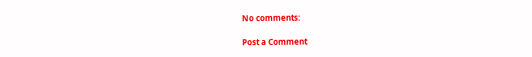No comments:

Post a Comment